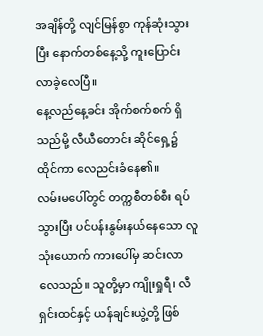အချိန်တို့ လျင်မြန်စွာ ကုန်ဆုံးသွားပြီး နောက်တစ်နေ့သို့ ကူးပြောင်းလာခဲ့လေပြီ။
နေ့လည်နေ့ခင်း အိုက်စက်စက် ရှိသည်မို့ လီယီတောင်း ဆိုင်ရှေ့၌ ထိုင်ကာ လေညင်းခံနေ၏။
လမ်းမပေါ်တွင် တက္ကစီတစ်စီး ရပ်သွားပြီး ပင်ပန်းနွမ်းနယ်နေသော လူသုံးယောက် ကားပေါ်မှ ဆင်းလာလေသည်။ သူတို့မှာ ကျိုးရှုရီ၊ လီရှင်းထင်နှင့် ယန်ချင်းယွဲ့တို့ ဖြစ်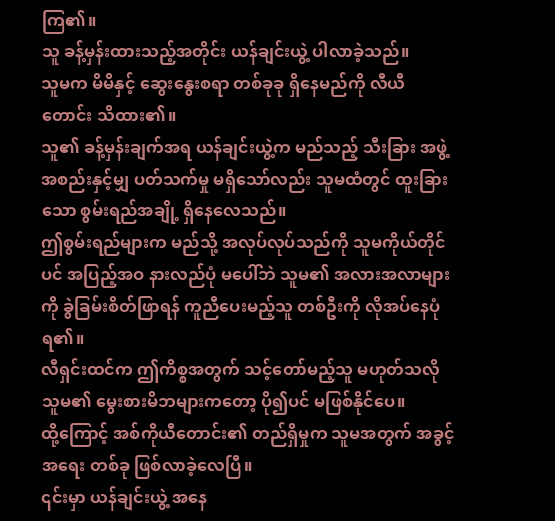ကြ၏။
သူ ခန့်မှန်းထားသည့်အတိုင်း ယန်ချင်းယွဲ့ ပါလာခဲ့သည်။
သူမက မိမိနှင့် ဆွေးနွေးစရာ တစ်ခုခု ရှိနေမည်ကို လီယီတောင်း သိထား၏။
သူ၏ ခန့်မှန်းချက်အရ ယန်ချင်းယွဲ့က မည်သည့် သီးခြား အဖွဲ့အစည်းနှင့်မျှ ပတ်သက်မှု မရှိသော်လည်း သူမထံတွင် ထူးခြားသော စွမ်းရည်အချို့ ရှိနေလေသည်။
ဤစွမ်းရည်များက မည်သို့ အလုပ်လုပ်သည်ကို သူမကိုယ်တိုင်ပင် အပြည့်အဝ နားလည်ပုံ မပေါ်ဘဲ သူမ၏ အလားအလာများကို ခွဲခြမ်းစိတ်ဖြာရန် ကူညီပေးမည့်သူ တစ်ဦးကို လိုအပ်နေပုံ ရ၏။
လီရှင်းထင်က ဤကိစ္စအတွက် သင့်တော်မည့်သူ မဟုတ်သလို သူမ၏ မွေးစားမိဘများကတော့ ပို၍ပင် မဖြစ်နိုင်ပေ။
ထို့ကြောင့် အစ်ကိုယီတောင်း၏ တည်ရှိမှုက သူမအတွက် အခွင့်အရေး တစ်ခု ဖြစ်လာခဲ့လေပြီ။
၎င်းမှာ ယန်ချင်းယွဲ့ အနေ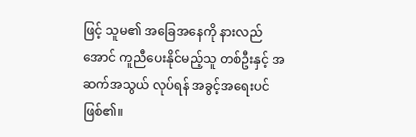ဖြင့် သူမ၏ အခြေအနေကို နားလည်အောင် ကူညီပေးနိုင်မည့်သူ တစ်ဦးနှင့် အဆက်အသွယ် လုပ်ရန် အခွင့်အရေးပင် ဖြစ်၏။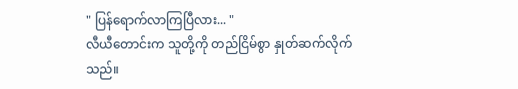" ပြန်ရောက်လာကြပြီလား... "
လီယီတောင်းက သူတို့ကို တည်ငြိမ်စွာ နှုတ်ဆက်လိုက်သည်။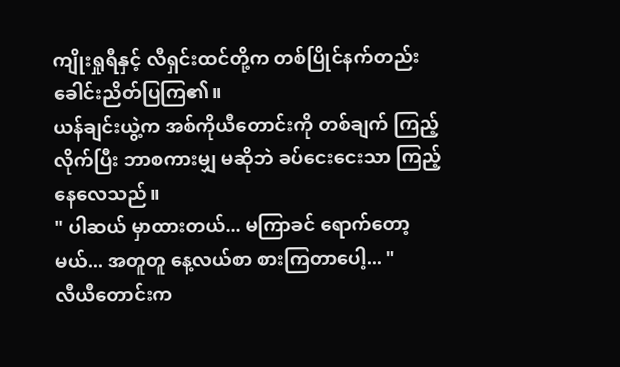ကျိုးရှုရီနှင့် လီရှင်းထင်တို့က တစ်ပြိုင်နက်တည်း ခေါင်းညိတ်ပြကြ၏။
ယန်ချင်းယွဲ့က အစ်ကိုယီတောင်းကို တစ်ချက် ကြည့်လိုက်ပြီး ဘာစကားမျှ မဆိုဘဲ ခပ်ငေးငေးသာ ကြည့်နေလေသည်။
" ပါဆယ် မှာထားတယ်... မကြာခင် ရောက်တော့မယ်... အတူတူ နေ့လယ်စာ စားကြတာပေါ့... "
လီယီတောင်းက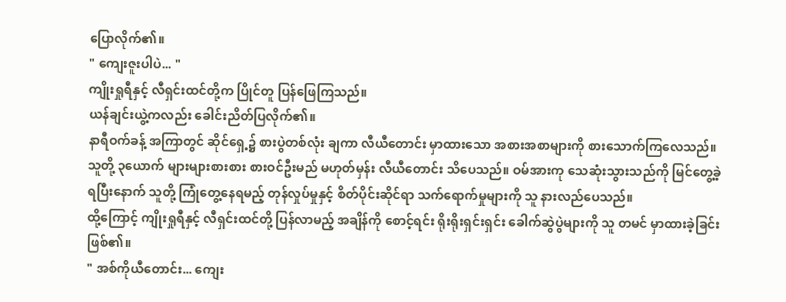ပြောလိုက်၏။
" ကျေးဇူးပါပဲ... "
ကျိုးရှုရီနှင့် လီရှင်းထင်တို့က ပြိုင်တူ ပြန်ဖြေကြသည်။
ယန်ချင်းယွဲ့ကလည်း ခေါင်းညိတ်ပြလိုက်၏။
နာရီဝက်ခန့် အကြာတွင် ဆိုင်ရှေ့၌ စားပွဲတစ်လုံး ချကာ လီယီတောင်း မှာထားသော အစားအစာများကို စားသောက်ကြလေသည်။ သူတို့ ၃ယောက် များများစားစား စားဝင်ဦးမည် မဟုတ်မှန်း လီယီတောင်း သိပေသည်။ ဝမ်အားကု သေဆုံးသွားသည်ကို မြင်တွေ့ခဲ့ရပြီးနောက် သူတို့ ကြုံတွေ့နေရမည့် တုန်လှုပ်မှုနှင့် စိတ်ပိုင်းဆိုင်ရာ သက်ရောက်မှုများကို သူ နားလည်ပေသည်။
ထို့ကြောင့် ကျိုးရှုရီနှင့် လီရှင်းထင်တို့ ပြန်လာမည့် အချိန်ကို စောင့်ရင်း ရိုးရိုးရှင်းရှင်း ခေါက်ဆွဲပွဲများကို သူ တမင် မှာထားခဲ့ခြင်း ဖြစ်၏။
" အစ်ကိုယီတောင်း... ကျေး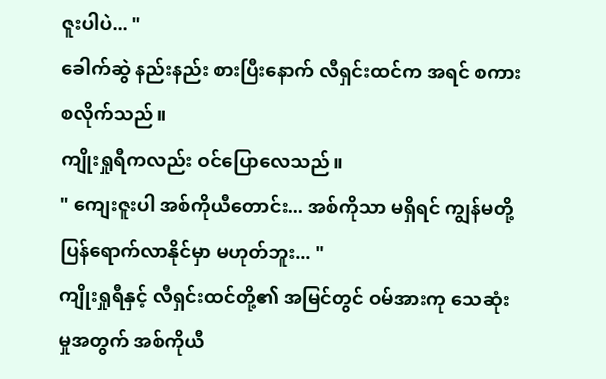ဇူးပါပဲ... "
ခေါက်ဆွဲ နည်းနည်း စားပြီးနောက် လီရှင်းထင်က အရင် စကားစလိုက်သည်။
ကျိုးရှုရီကလည်း ဝင်ပြောလေသည်။
" ကျေးဇူးပါ အစ်ကိုယီတောင်း... အစ်ကိုသာ မရှိရင် ကျွန်မတို့ ပြန်ရောက်လာနိုင်မှာ မဟုတ်ဘူး... "
ကျိုးရှုရီနှင့် လီရှင်းထင်တို့၏ အမြင်တွင် ဝမ်အားကု သေဆုံးမှုအတွက် အစ်ကိုယီ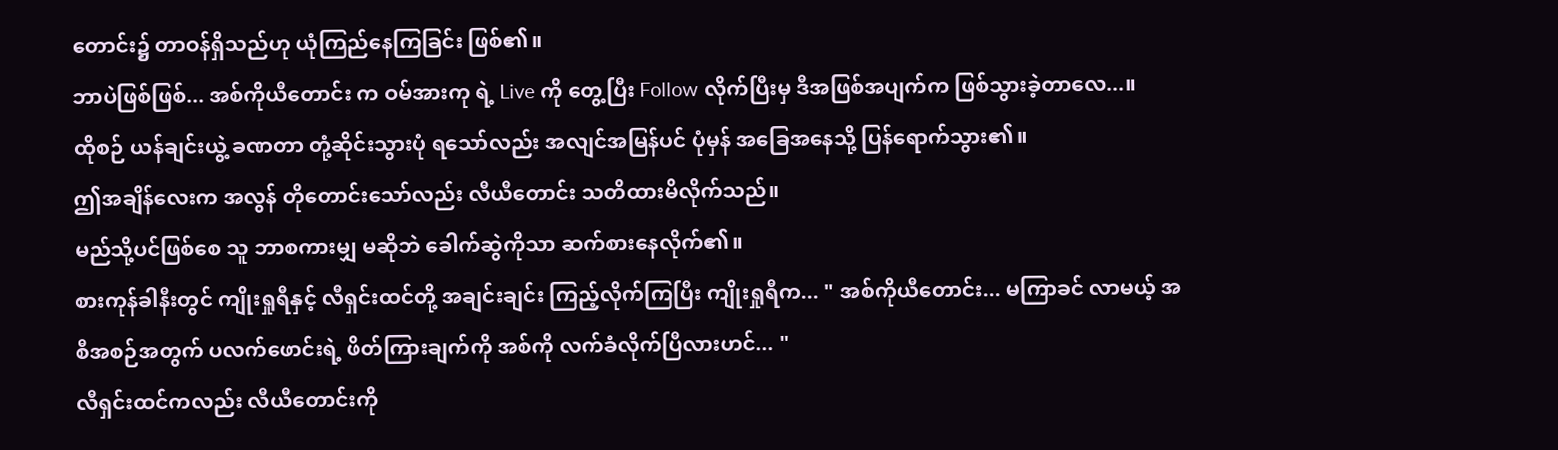တောင်း၌ တာဝန်ရှိသည်ဟု ယုံကြည်နေကြခြင်း ဖြစ်၏။
ဘာပဲဖြစ်ဖြစ်... အစ်ကိုယီတောင်း က ဝမ်အားကု ရဲ့ Live ကို တွေ့ပြီး Follow လိုက်ပြီးမှ ဒီအဖြစ်အပျက်က ဖြစ်သွားခဲ့တာလေ...။
ထိုစဉ် ယန်ချင်းယွဲ့ ခဏတာ တုံ့ဆိုင်းသွားပုံ ရသော်လည်း အလျင်အမြန်ပင် ပုံမှန် အခြေအနေသို့ ပြန်ရောက်သွား၏။
ဤအချိန်လေးက အလွန် တိုတောင်းသော်လည်း လီယီတောင်း သတိထားမိလိုက်သည်။
မည်သို့ပင်ဖြစ်စေ သူ ဘာစကားမျှ မဆိုဘဲ ခေါက်ဆွဲကိုသာ ဆက်စားနေလိုက်၏။
စားကုန်ခါနီးတွင် ကျိုးရှုရီနှင့် လီရှင်းထင်တို့ အချင်းချင်း ကြည့်လိုက်ကြပြီး ကျိုးရှုရီက... " အစ်ကိုယီတောင်း... မကြာခင် လာမယ့် အစီအစဉ်အတွက် ပလက်ဖောင်းရဲ့ ဖိတ်ကြားချက်ကို အစ်ကို လက်ခံလိုက်ပြီလားဟင်... "
လီရှင်းထင်ကလည်း လီယီတောင်းကို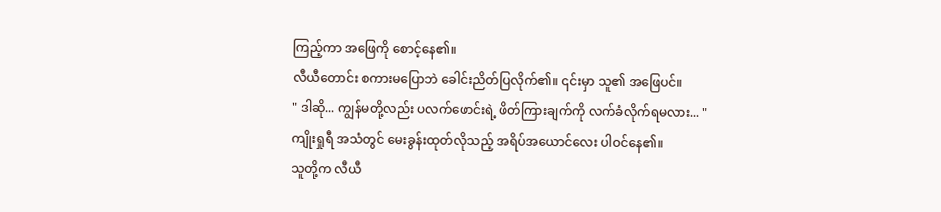ကြည့်ကာ အဖြေကို စောင့်နေ၏။
လီယီတောင်း စကားမပြောဘဲ ခေါင်းညိတ်ပြလိုက်၏။ ၎င်းမှာ သူ၏ အဖြေပင်။
" ဒါဆို... ကျွန်မတို့လည်း ပလက်ဖောင်းရဲ့ ဖိတ်ကြားချက်ကို လက်ခံလိုက်ရမလား... "
ကျိုးရှုရီ အသံတွင် မေးခွန်းထုတ်လိုသည့် အရိပ်အယောင်လေး ပါဝင်နေ၏။
သူတို့က လီယီ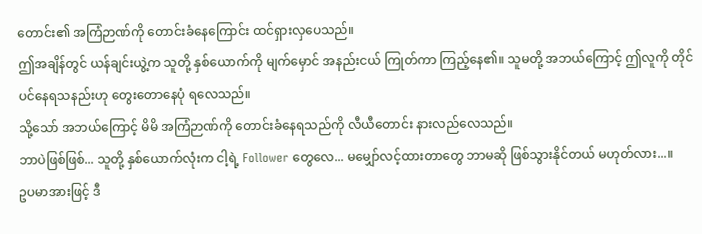တောင်း၏ အကြံဉာဏ်ကို တောင်းခံနေကြောင်း ထင်ရှားလှပေသည်။
ဤအချိန်တွင် ယန်ချင်းယွဲ့က သူတို့ နှစ်ယောက်ကို မျက်မှောင် အနည်းငယ် ကြုတ်ကာ ကြည့်နေ၏။ သူမတို့ အဘယ်ကြောင့် ဤလူကို တိုင်ပင်နေရသနည်းဟု တွေးတောနေပုံ ရလေသည်။
သို့သော် အဘယ်ကြောင့် မိမိ အကြံဉာဏ်ကို တောင်းခံနေရသည်ကို လီယီတောင်း နားလည်လေသည်။
ဘာပဲဖြစ်ဖြစ်... သူတို့ နှစ်ယောက်လုံးက ငါ့ရဲ့ Follower တွေလေ... မမျှော်လင့်ထားတာတွေ ဘာမဆို ဖြစ်သွားနိုင်တယ် မဟုတ်လား...။
ဥပမာအားဖြင့် ဒီ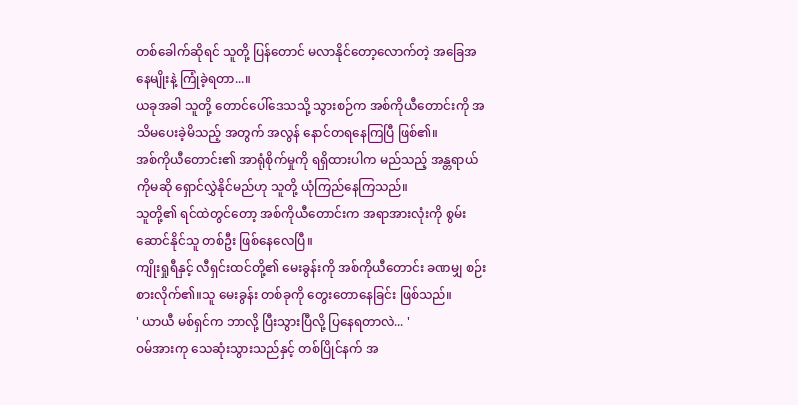တစ်ခေါက်ဆိုရင် သူတို့ ပြန်တောင် မလာနိုင်တော့လောက်တဲ့ အခြေအနေမျိုးနဲ့ ကြုံခဲ့ရတာ...။
ယခုအခါ သူတို့ တောင်ပေါ်ဒေသသို့ သွားစဉ်က အစ်ကိုယီတောင်းကို အသိမပေးခဲ့မိသည့် အတွက် အလွန် နောင်တရနေကြပြီ ဖြစ်၏။
အစ်ကိုယီတောင်း၏ အာရုံစိုက်မှုကို ရရှိထားပါက မည်သည့် အန္တရာယ်ကိုမဆို ရှောင်လွှဲနိုင်မည်ဟု သူတို့ ယုံကြည်နေကြသည်။
သူတို့၏ ရင်ထဲတွင်တော့ အစ်ကိုယီတောင်းက အရာအားလုံးကို စွမ်းဆောင်နိုင်သူ တစ်ဦး ဖြစ်နေလေပြီ။
ကျိုးရှုရီနှင့် လီရှင်းထင်တို့၏ မေးခွန်းကို အစ်ကိုယီတောင်း ခဏမျှ စဉ်းစားလိုက်၏။သူ မေးခွန်း တစ်ခုကို တွေးတောနေခြင်း ဖြစ်သည်။
' ယာယီ မစ်ရှင်က ဘာလို့ ပြီးသွားပြီလို့ ပြနေရတာလဲ... '
ဝမ်အားကု သေဆုံးသွားသည်နှင့် တစ်ပြိုင်နက် အ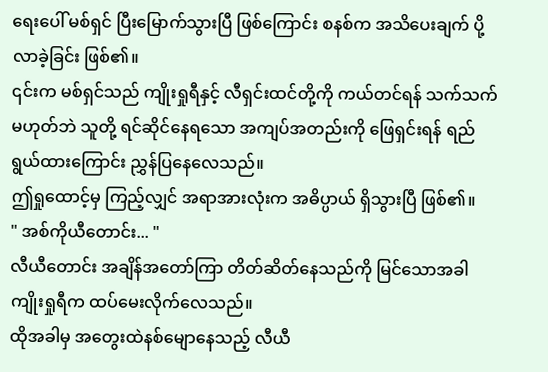ရေးပေါ် မစ်ရှင် ပြီးမြောက်သွားပြီ ဖြစ်ကြောင်း စနစ်က အသိပေးချက် ပို့လာခဲ့ခြင်း ဖြစ်၏။
၎င်းက မစ်ရှင်သည် ကျိုးရှုရီနှင့် လီရှင်းထင်တို့ကို ကယ်တင်ရန် သက်သက် မဟုတ်ဘဲ သူတို့ ရင်ဆိုင်နေရသော အကျပ်အတည်းကို ဖြေရှင်းရန် ရည်ရွယ်ထားကြောင်း ညွှန်ပြနေလေသည်။
ဤရှုထောင့်မှ ကြည့်လျှင် အရာအားလုံးက အဓိပ္ပာယ် ရှိသွားပြီ ဖြစ်၏။
" အစ်ကိုယီတောင်း... "
လီယီတောင်း အချိန်အတော်ကြာ တိတ်ဆိတ်နေသည်ကို မြင်သောအခါ ကျိုးရှုရီက ထပ်မေးလိုက်လေသည်။
ထိုအခါမှ အတွေးထဲနစ်မျောနေသည့် လီယီ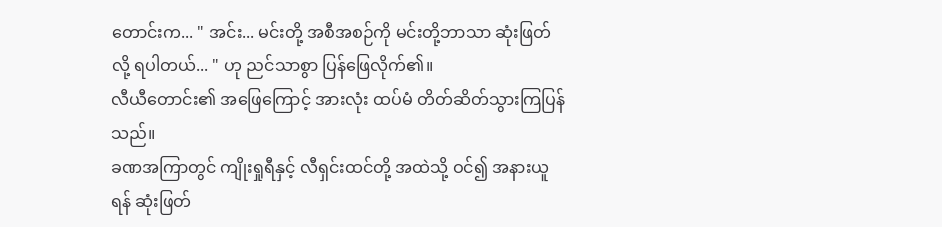တောင်းက... " အင်း... မင်းတို့ အစီအစဉ်ကို မင်းတို့ဘာသာ ဆုံးဖြတ်လို့ ရပါတယ်... " ဟု ညင်သာစွာ ပြန်ဖြေလိုက်၏။
လီယီတောင်း၏ အဖြေကြောင့် အားလုံး ထပ်မံ တိတ်ဆိတ်သွားကြပြန်သည်။
ခဏအကြာတွင် ကျိုးရှုရီနှင့် လီရှင်းထင်တို့ အထဲသို့ ဝင်၍ အနားယူရန် ဆုံးဖြတ်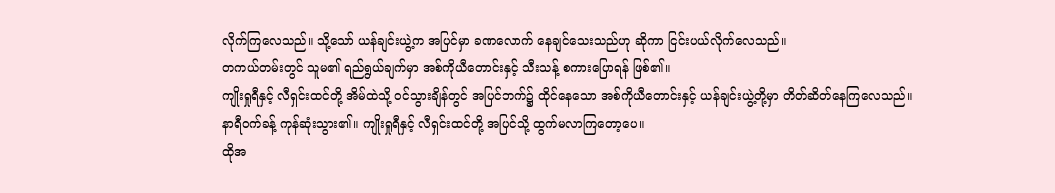လိုက်ကြလေသည်။ သို့သော် ယန်ချင်းယွဲ့က အပြင်မှာ ခဏလောက် နေချင်သေးသည်ဟု ဆိုကာ ငြင်းပယ်လိုက်လေသည်။
တကယ်တမ်းတွင် သူမ၏ ရည်ရွယ်ချက်မှာ အစ်ကိုယီတောင်းနှင့် သီးသန့် စကားပြောရန် ဖြစ်၏။
ကျိုးရှုရီနှင့် လီရှင်းထင်တို့ အိမ်ထဲသို့ ဝင်သွားချိန်တွင် အပြင်ဘက်၌ ထိုင်နေသော အစ်ကိုယီတောင်းနှင့် ယန်ချင်းယွဲ့တို့မှာ တိတ်ဆိတ်နေကြလေသည်။
နာရီဝက်ခန့် ကုန်ဆုံးသွား၏။ ကျိုးရှုရီနှင့် လီရှင်းထင်တို့ အပြင်သို့ ထွက်မလာကြတော့ပေ။
ထိုအ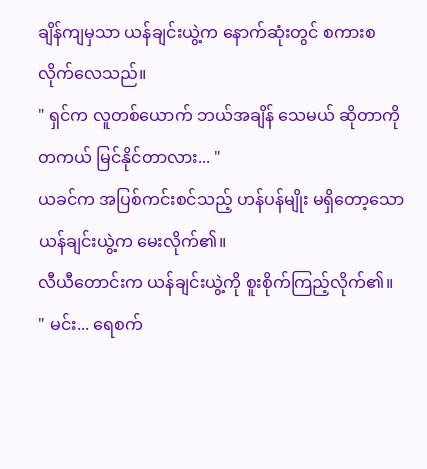ချိန်ကျမှသာ ယန်ချင်းယွဲ့က နောက်ဆုံးတွင် စကားစလိုက်လေသည်။
" ရှင်က လူတစ်ယောက် ဘယ်အချိန် သေမယ် ဆိုတာကို တကယ် မြင်နိုင်တာလား... "
ယခင်က အပြစ်ကင်းစင်သည့် ဟန်ပန်မျိုး မရှိတော့သော ယန်ချင်းယွဲ့က မေးလိုက်၏။
လီယီတောင်းက ယန်ချင်းယွဲ့ကို စူးစိုက်ကြည့်လိုက်၏။
" မင်း... ရေစက်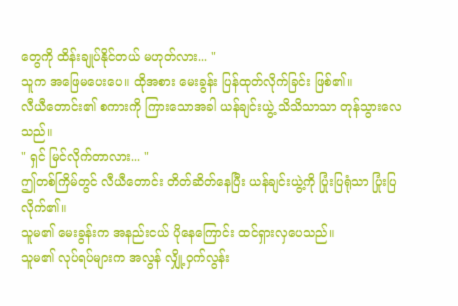တွေကို ထိန်းချုပ်နိုင်တယ် မဟုတ်လား... "
သူက အဖြေမပေးပေ။ ထိုအစား မေးခွန်း ပြန်ထုတ်လိုက်ခြင်း ဖြစ်၏။
လီယီတောင်း၏ စကားကို ကြားသောအခါ ယန်ချင်းယွဲ့ သိသိသာသာ တုန်သွားလေသည်။
" ရှင် မြင်လိုက်တာလား... "
ဤတစ်ကြိမ်တွင် လီယီတောင်း တိတ်ဆိတ်နေပြီး ယန်ချင်းယွဲ့ကို ပြုံးပြရုံသာ ပြုံးပြလိုက်၏။
သူမ၏ မေးခွန်းက အနည်းငယ် ပိုနေကြောင်း ထင်ရှားလှပေသည်။
သူမ၏ လုပ်ရပ်များက အလွန် လျှို့ဝှက်လွန်း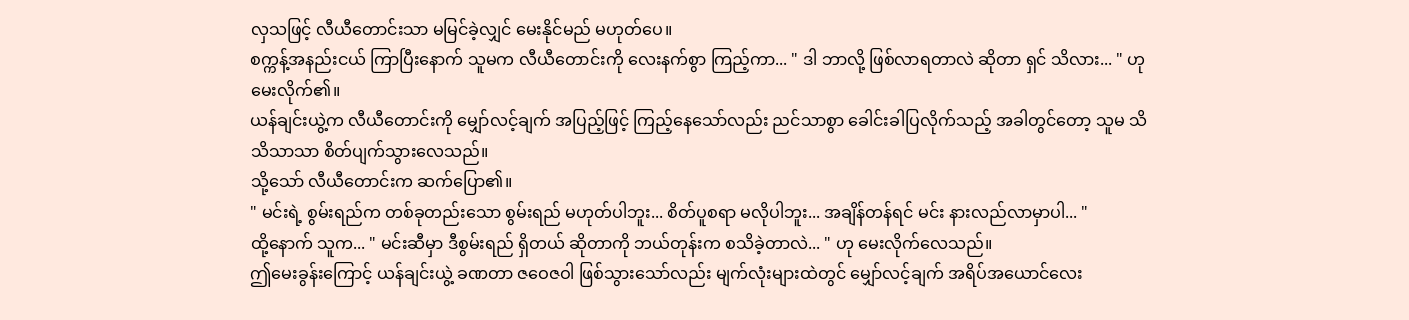လှသဖြင့် လီယီတောင်းသာ မမြင်ခဲ့လျှင် မေးနိုင်မည် မဟုတ်ပေ။
စက္ကန့်အနည်းငယ် ကြာပြီးနောက် သူမက လီယီတောင်းကို လေးနက်စွာ ကြည့်ကာ... " ဒါ ဘာလို့ ဖြစ်လာရတာလဲ ဆိုတာ ရှင် သိလား... " ဟု မေးလိုက်၏။
ယန်ချင်းယွဲ့က လီယီတောင်းကို မျှော်လင့်ချက် အပြည့်ဖြင့် ကြည့်နေသော်လည်း ညင်သာစွာ ခေါင်းခါပြလိုက်သည့် အခါတွင်တော့ သူမ သိသိသာသာ စိတ်ပျက်သွားလေသည်။
သို့သော် လီယီတောင်းက ဆက်ပြော၏။
" မင်းရဲ့ စွမ်းရည်က တစ်ခုတည်းသော စွမ်းရည် မဟုတ်ပါဘူး... စိတ်ပူစရာ မလိုပါဘူး... အချိန်တန်ရင် မင်း နားလည်လာမှာပါ... "
ထို့နောက် သူက... " မင်းဆီမှာ ဒီစွမ်းရည် ရှိတယ် ဆိုတာကို ဘယ်တုန်းက စသိခဲ့တာလဲ... " ဟု မေးလိုက်လေသည်။
ဤမေးခွန်းကြောင့် ယန်ချင်းယွဲ့ ခဏတာ ဇဝေဇဝါ ဖြစ်သွားသော်လည်း မျက်လုံးများထဲတွင် မျှော်လင့်ချက် အရိပ်အယောင်လေး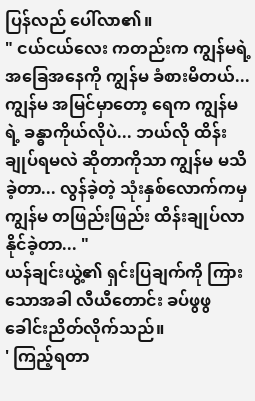ပြန်လည် ပေါ်လာ၏။
" ငယ်ငယ်လေး ကတည်းက ကျွန်မရဲ့ အခြေအနေကို ကျွန်မ ခံစားမိတယ်... ကျွန်မ အမြင်မှာတော့ ရေက ကျွန်မရဲ့ ခန္ဓာကိုယ်လိုပဲ... ဘယ်လို ထိန်းချုပ်ရမလဲ ဆိုတာကိုသာ ကျွန်မ မသိခဲ့တာ... လွန်ခဲ့တဲ့ သုံးနှစ်လောက်ကမှ ကျွန်မ တဖြည်းဖြည်း ထိန်းချုပ်လာနိုင်ခဲ့တာ... "
ယန်ချင်းယွဲ့၏ ရှင်းပြချက်ကို ကြားသောအခါ လီယီတောင်း ခပ်ဖွဖွ ခေါင်းညိတ်လိုက်သည်။
' ကြည့်ရတာ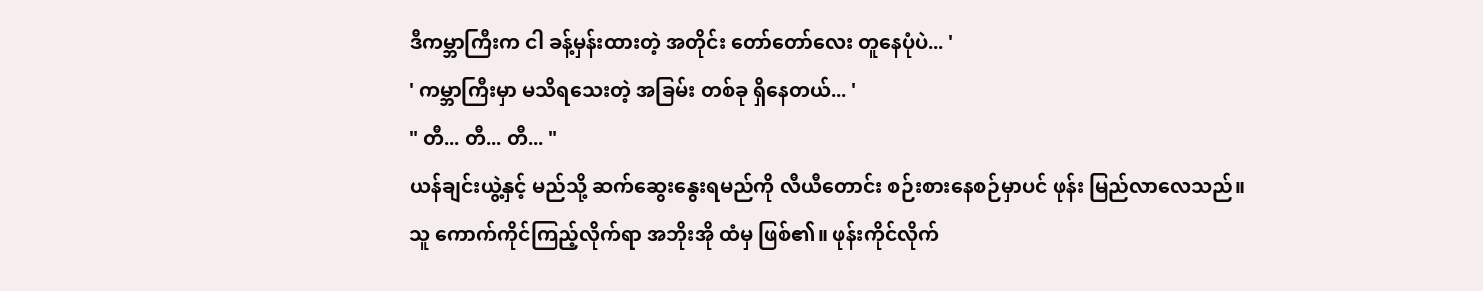ဒီကမ္ဘာကြီးက ငါ ခန့်မှန်းထားတဲ့ အတိုင်း တော်တော်လေး တူနေပုံပဲ... '
' ကမ္ဘာကြီးမှာ မသိရသေးတဲ့ အခြမ်း တစ်ခု ရှိနေတယ်... '
" တီ... တီ... တီ... "
ယန်ချင်းယွဲ့နှင့် မည်သို့ ဆက်ဆွေးနွေးရမည်ကို လီယီတောင်း စဉ်းစားနေစဉ်မှာပင် ဖုန်း မြည်လာလေသည်။
သူ ကောက်ကိုင်ကြည့်လိုက်ရာ အဘိုးအို ထံမှ ဖြစ်၏။ ဖုန်းကိုင်လိုက်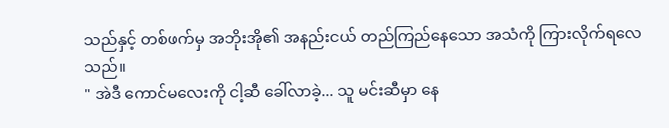သည်နှင့် တစ်ဖက်မှ အဘိုးအို၏ အနည်းငယ် တည်ကြည်နေသော အသံကို ကြားလိုက်ရလေသည်။
" အဲဒီ ကောင်မလေးကို ငါ့ဆီ ခေါ်လာခဲ့... သူ မင်းဆီမှာ နေ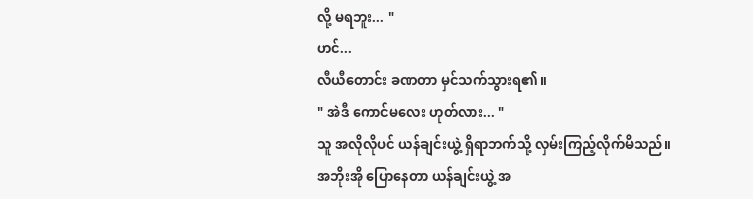လို့ မရဘူး... "
ဟင်...
လီယီတောင်း ခဏတာ မှင်သက်သွားရ၏။
" အဲဒီ ကောင်မလေး ဟုတ်လား... "
သူ အလိုလိုပင် ယန်ချင်းယွဲ့ ရှိရာဘက်သို့ လှမ်းကြည့်လိုက်မိသည်။
အဘိုးအို ပြောနေတာ ယန်ချင်းယွဲ့ အ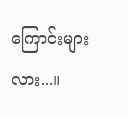ကြောင်းများလား...။